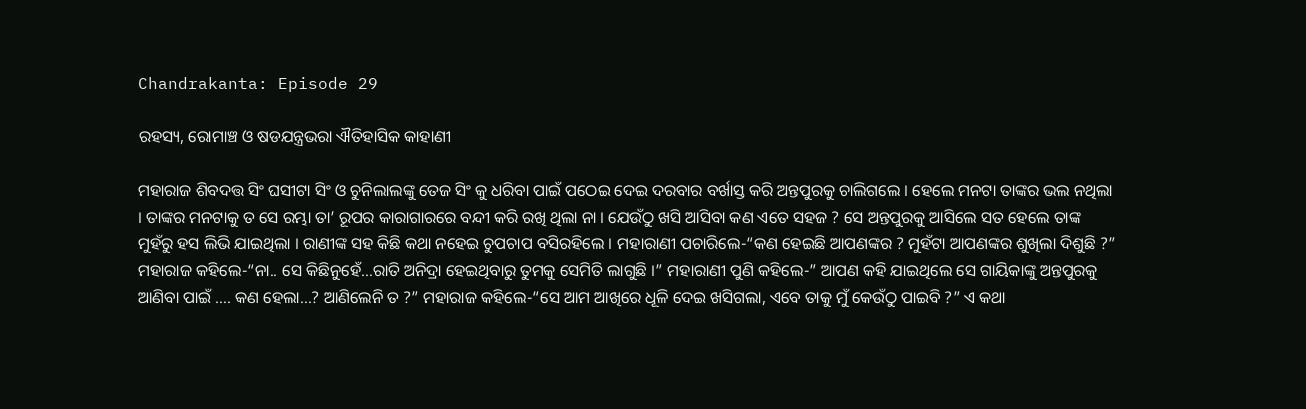Chandrakanta: Episode 29

ରହସ୍ୟ, ରୋମାଞ୍ଚ ଓ ଷଡଯନ୍ତ୍ରଭରା ଐତିହାସିକ କାହାଣୀ

ମହାରାଜ ଶିବଦତ୍ତ ସିଂ ଘସୀଟା ସିଂ ଓ ଚୁନିଲାଲଙ୍କୁ ତେଜ ସିଂ କୁ ଧରିବା ପାଇଁ ପଠେଇ ଦେଇ ଦରବାର ବର୍ଖାସ୍ତ କରି ଅନ୍ତପୁରକୁ ଚାଲିଗଲେ । ହେଲେ ମନଟା ତାଙ୍କର ଭଲ ନଥିଲା । ତାଙ୍କର ମନଟାକୁ ତ ସେ ରମ୍ଭା ତା’ ରୂପର କାରାଗାରରେ ବନ୍ଦୀ କରି ରଖି ଥିଲା ନା । ଯେଉଁଠୁ ଖସି ଆସିବା କଣ ଏତେ ସହଜ ? ସେ ଅନ୍ତପୁରକୁ ଆସିଲେ ସତ ହେଲେ ତାଙ୍କ ମୁହଁରୁ ହସ ଲିଭି ଯାଇଥିଲା । ରାଣୀଙ୍କ ସହ କିଛି କଥା ନହେଇ ଚୁପଚାପ ବସିରହିଲେ । ମହାରାଣୀ ପଚାରିଲେ-“କଣ ହେଇଛି ଆପଣଙ୍କର ? ମୁହଁଟା ଆପଣଙ୍କର ଶୁଖିଲା ଦିଶୁଛି ?” ମହାରାଜ କହିଲେ-“ନା.. ସେ କିଛିନୁହେଁ…ରାତି ଅନିଦ୍ରା ହେଇଥିବାରୁ ତୁମକୁ ସେମିତି ଲାଗୁଛି ।” ମହାରାଣୀ ପୁଣି କହିଲେ-” ଆପଣ କହି ଯାଇଥିଲେ ସେ ଗାୟିକାଙ୍କୁ ଅନ୍ତପୁରକୁ ଆଣିବା ପାଇଁ …. କଣ ହେଲା…? ଆଣିଲେନି ତ ?” ମହାରାଜ କହିଲେ-“ସେ ଆମ ଆଖିରେ ଧୂଳି ଦେଇ ଖସିଗଲା, ଏବେ ତାକୁ ମୁଁ କେଉଁଠୁ ପାଇବି ?” ଏ କଥା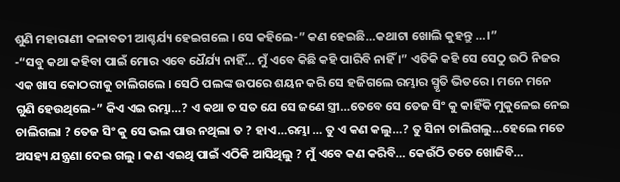ଶୁଣି ମହାରାଣୀ କଳାବତୀ ଆଶ୍ଚର୍ଯ୍ୟ ହେଇଗଲେ । ସେ କହିଲେ-” କଣ ହେଇଛି…କଥାଟା ଖୋଲି କୁହନ୍ତୁ …।”
-“ସବୁ କଥା କହିବା ପାଇଁ ମୋର ଏବେ ଧୈର୍ଯ୍ୟ ନାହିଁ… ମୁଁ ଏବେ କିଛି କହି ପାରିବି ନାହିଁ ।” ଏତିକି କହି ସେ ସେଠୁ ଉଠି ନିଜର ଏକ ଖାସ କୋଠରୀକୁ ଚାଲିଗଲେ । ସେଠି ପଲଙ୍କ ଉପରେ ଶୟନ କରି ସେ ହଜିଗଲେ ରମ୍ଭାର ସ୍ମୃତି ଭିତରେ । ମନେ ମନେ ଗୁଣି ହେଉଥିଲେ-” କିଏ ଏଇ ରମ୍ଭା…? ଏ କଥା ତ ସତ ଯେ ସେ ଜଣେ ସ୍ତ୍ରୀ…ତେବେ ସେ ତେଜ ସିଂ କୁ କାହିଁକି ମୁକୁଳେଇ ନେଇ ଚାଲିଗଲା ? ତେଜ ସିଂ କୁ ସେ ଭଲ ପାଉ ନଥିଲା ତ ? ହାଏ…ରମ୍ଭା … ତୁ ଏ କଣ କଲୁ…? ତୁ ସିନା ଚାଲିଗଲୁ…ହେଲେ ମତେ ଅସହ୍ୟ ଯନ୍ତ୍ରଣା ଦେଇ ଗଲୁ । କଣ ଏଇଥି ପାଇଁ ଏଠିକି ଆସିଥିଲୁ ? ମୁଁ ଏବେ କଣ କରିବି… କେଉଁଠି ତତେ ଖୋଜିବି…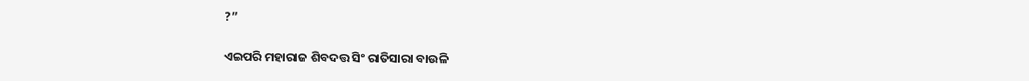?”

ଏଇପରି ମହାରାଜ ଶିବଦତ୍ତ ସିଂ ରାତିସାରା ବାଉଳି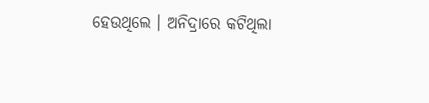ହେଉଥିଲେ । ଅନିଦ୍ରାରେ କଟିଥିଲା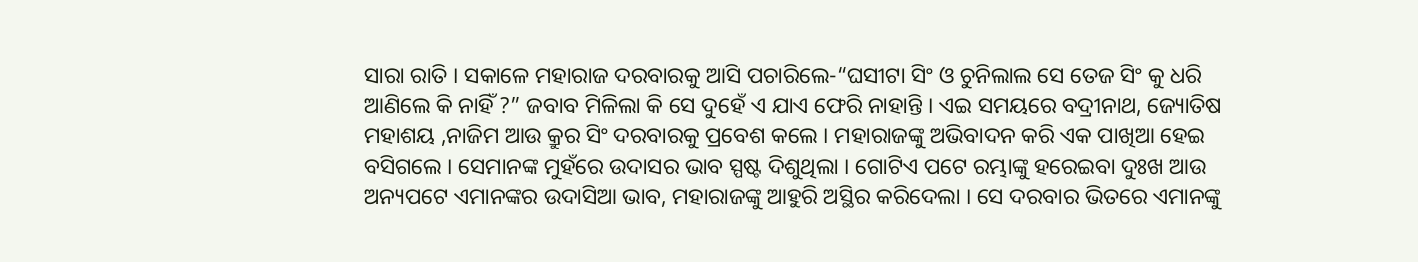ସାରା ରାତି । ସକାଳେ ମହାରାଜ ଦରବାରକୁ ଆସି ପଚାରିଲେ-“ଘସୀଟା ସିଂ ଓ ଚୁନିଲାଲ ସେ ତେଜ ସିଂ କୁ ଧରି ଆଣିଲେ କି ନାହିଁ ?” ଜବାବ ମିଳିଲା କି ସେ ଦୁହେଁ ଏ ଯାଏ ଫେରି ନାହାନ୍ତି । ଏଇ ସମୟରେ ବଦ୍ରୀନାଥ, ଜ୍ୟୋତିଷ ମହାଶୟ ,ନାଜିମ ଆଉ କ୍ରୁର ସିଂ ଦରବାରକୁ ପ୍ରବେଶ କଲେ । ମହାରାଜଙ୍କୁ ଅଭିବାଦନ କରି ଏକ ପାଖିଆ ହେଇ ବସିଗଲେ । ସେମାନଙ୍କ ମୁହଁରେ ଉଦାସର ଭାବ ସ୍ପଷ୍ଟ ଦିଶୁଥିଲା । ଗୋଟିଏ ପଟେ ରମ୍ଭାଙ୍କୁ ହରେଇବା ଦୁଃଖ ଆଉ ଅନ୍ୟପଟେ ଏମାନଙ୍କର ଉଦାସିଆ ଭାବ, ମହାରାଜଙ୍କୁ ଆହୁରି ଅସ୍ଥିର କରିଦେଲା । ସେ ଦରବାର ଭିତରେ ଏମାନଙ୍କୁ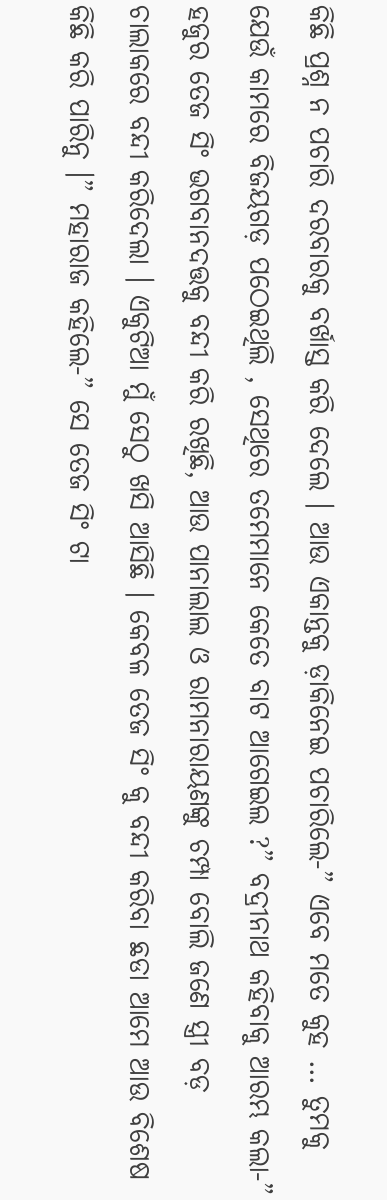କିଛି ପ୍ରଶ୍ନ ନ ପଚାରି ଦରବାରକୁ ବର୍ଖାସ୍ତ କରି ଦେଲେ । ଆଉ ଏକାନ୍ତକୁ ଡ଼ାକିନେଇ ପଚାରିଲେ-” ଏବେ ମତେ କୁହ … ତୁମକୁ ଯେଉଁ କାମରେ ବିଜୟଗଡ଼ ପଠେଇଥିଲି , ସେଥିରେ ତମେମାନେ କେତେ ବାଟ ଆଗେଇଲ ?” ବଦ୍ରୀନାଥ କହିବାକୁ ଆରମ୍ଭ କଲା-” ହଜୁର ତେଜ ସିଂ ଭଗବାନଦତ୍ତକୁ ବନ୍ଦୀ କରି ରଖିଛି, ଆଉ ପାନାଲାଲ ଓ ରାମନାରାୟଣଙ୍କୁ ଚମ୍ପା ବୋଲି ଜଣେ ସ୍ତ୍ରୀ ବଡ଼ ଚାଲାକରେ ବନ୍ଦୀ କରିଦେଲା । ଏକୁଟିଆ ମୁଁ ସେଠୁ ଖସି ଆସିଛି । କେବଳ ତେଜ ସିଂ କୁ ବନ୍ଦୀ କରିବା ଛଡା ଆମେ ଆଉ ବିଶେଷ କିଛି କରି ପାରିନୁ ।” ମହାରାଜ କହିଲେ-” ସେ ତେଜ ସିଂ ଟା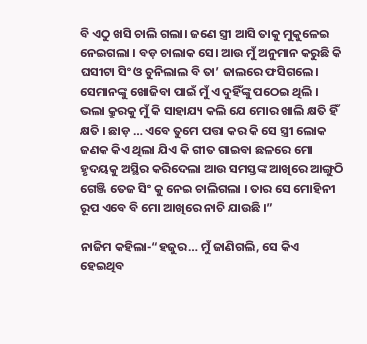ବି ଏଠୁ ଖସି ଚାଲି ଗଲା। ଜଣେ ସ୍ତ୍ରୀ ଆସି ତାକୁ ମୁକୁଳେଇ ନେଇଗଲା । ବଡ଼ ଚାଲାକ ସେ। ଆଉ ମୁଁ ଅନୁମାନ କରୁଛି କି ଘସୀଟା ସିଂ ଓ ଚୁନିଲାଲ ବି ତା’ ଜାଲରେ ଫସିଗଲେ। ସେମାନଙ୍କୁ ଖୋଜିବା ପାଇଁ ମୁଁ ଏ ଦୁହିଁଙ୍କୁ ପଠେଇ ଥିଲି । ଭଲା କ୍ରୁରକୁ ମୁଁ କି ସାହାଯ୍ୟ କଲି ଯେ ମୋର ଖାଲି କ୍ଷତି ହିଁ କ୍ଷତି । ଛାଡ଼ … ଏବେ ତୁମେ ପତ୍ତା କର କି ସେ ସ୍ତ୍ରୀ ଲୋକ ଜଣକ କିଏ ଥିଲା ଯିଏ କି ଗୀତ ଗାଇବା ଛଳରେ ମୋ ହୃଦୟକୁ ଅସ୍ଥିର କରିଦେଲା ଆଉ ସମସ୍ତଙ୍କ ଆଖିରେ ଆଙ୍ଗୁଠି ଗେଞ୍ଜି ତେଜ ସିଂ କୁ ନେଇ ଚାଲିଗଲା । ତାର ସେ ମୋହିନୀ ରୂପ ଏବେ ବି ମୋ ଆଖିରେ ନାଚି ଯାଉଛି ।”

ନାଜିମ କହିଲା-“ହଜୁର… ମୁଁ ଜାଣିଗଲି, ସେ କିଏ ହେଇଥିବ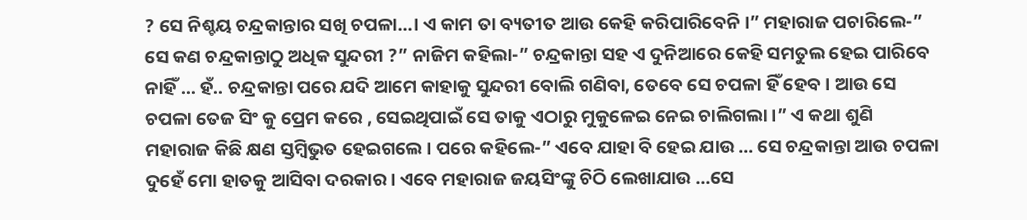? ସେ ନିଶ୍ଚୟ ଚନ୍ଦ୍ରକାନ୍ତାର ସଖି ଚପଳା…। ଏ କାମ ତା ବ୍ୟତୀତ ଆଉ କେହି କରିପାରିବେନି ।” ମହାରାଜ ପଚାରିଲେ-” ସେ କଣ ଚନ୍ଦ୍ରକାନ୍ତାଠୁ ଅଧିକ ସୁନ୍ଦରୀ ?” ନାଜିମ କହିଲା-” ଚନ୍ଦ୍ରକାନ୍ତା ସହ ଏ ଦୁନିଆରେ କେହି ସମତୁଲ ହେଇ ପାରିବେ ନାହିଁ … ହଁ.. ଚନ୍ଦ୍ରକାନ୍ତା ପରେ ଯଦି ଆମେ କାହାକୁ ସୁନ୍ଦରୀ ବୋଲି ଗଣିବା, ତେବେ ସେ ଚପଳା ହିଁ ହେବ । ଆଉ ସେ ଚପଳା ତେଜ ସିଂ କୁ ପ୍ରେମ କରେ , ସେଇଥିପାଇଁ ସେ ତାକୁ ଏଠାରୁ ମୁକୁଳେଇ ନେଇ ଚାଲିଗଲା ।” ଏ କଥା ଶୁଣି ମହାରାଜ କିଛି କ୍ଷଣ ସ୍ତମ୍ବିଭୁତ ହେଇଗଲେ । ପରେ କହିଲେ-” ଏବେ ଯାହା ବି ହେଇ ଯାଉ … ସେ ଚନ୍ଦ୍ରକାନ୍ତା ଆଉ ଚପଳା ଦୁହେଁ ମୋ ହାତକୁ ଆସିବା ଦରକାର । ଏବେ ମହାରାଜ ଜୟସିଂଙ୍କୁ ଚିଠି ଲେଖାଯାଉ …ସେ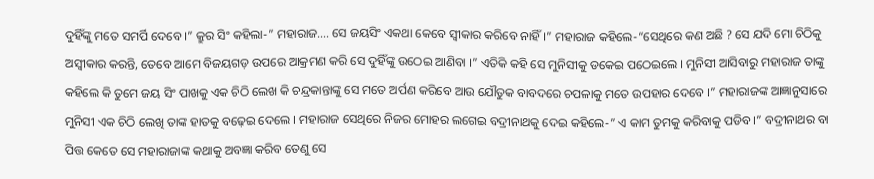ଦୁହିଁଙ୍କୁ ମତେ ସମର୍ପି ଦେବେ ।” କ୍ରୁର ସିଂ କହିଲା-” ମହାରାଜ…. ସେ ଜୟସିଂ ଏକଥା କେବେ ସ୍ୱୀକାର କରିବେ ନାହିଁ ।” ମହାରାଜ କହିଲେ-“ସେଥିରେ କଣ ଅଛି ? ସେ ଯଦି ମୋ ଚିଠିକୁ ଅସ୍ୱୀକାର କରନ୍ତି, ତେବେ ଆମେ ବିଜୟଗଡ଼ ଉପରେ ଆକ୍ରମଣ କରି ସେ ଦୁହିଁଙ୍କୁ ଉଠେଇ ଆଣିବା ।” ଏତିକି କହି ସେ ମୁନିସୀକୁ ଡକେଇ ପଠେଇଲେ । ମୁନିସୀ ଆସିବାରୁ ମହାରାଜ ତାଙ୍କୁ କହିଲେ କି ତୁମେ ଜୟ ସିଂ ପାଖକୁ ଏକ ଚିଠି ଲେଖ କି ଚନ୍ଦ୍ରକାନ୍ତାଙ୍କୁ ସେ ମତେ ଅର୍ପଣ କରିବେ ଆଉ ଯୌତୁକ ବାବଦରେ ଚପଳାକୁ ମତେ ଉପହାର ଦେବେ ।” ମହାରାଜଙ୍କ ଆଜ୍ଞାନୁସାରେ ମୁନିସୀ ଏକ ଚିଠି ଲେଖି ତାଙ୍କ ହାତକୁ ବଢ଼େଇ ଦେଲେ । ମହାରାଜ ସେଥିରେ ନିଜର ମୋହର ଲଗେଇ ବଦ୍ରୀନାଥକୁ ଦେଇ କହିଲେ-” ଏ କାମ ତୁମକୁ କରିବାକୁ ପଡିବ ।” ବଦ୍ରୀନାଥର ବା ପିତ୍ତ କେତେ ସେ ମହାରାଜାଙ୍କ କଥାକୁ ଅବଜ୍ଞା କରିବ ତେଣୁ ସେ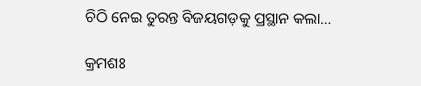ଚିଠି ନେଇ ତୁରନ୍ତ ବିଜୟଗଡ଼କୁ ପ୍ରସ୍ଥାନ କଲା…

କ୍ରମଶଃ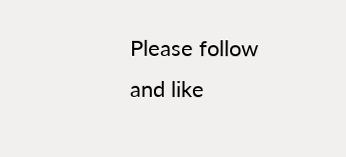Please follow and like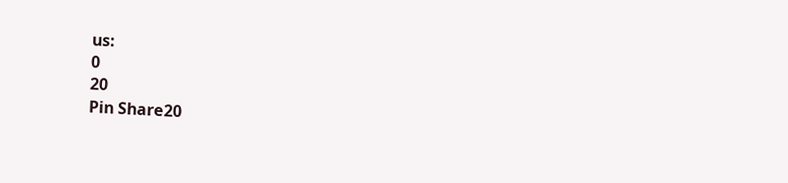us:
0
20
Pin Share20